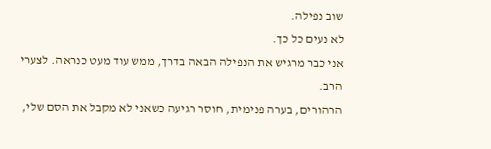שוב נפילה.
לא נעים כל כך.
אני כבר מרגיש את הנפילה הבאה בדרך, ממש עוד מעט כנראה. לצערי הרב.
הרהורים, בערה פנימית, חוסר רגיעה כשאני לא מקבל את הסם שלי,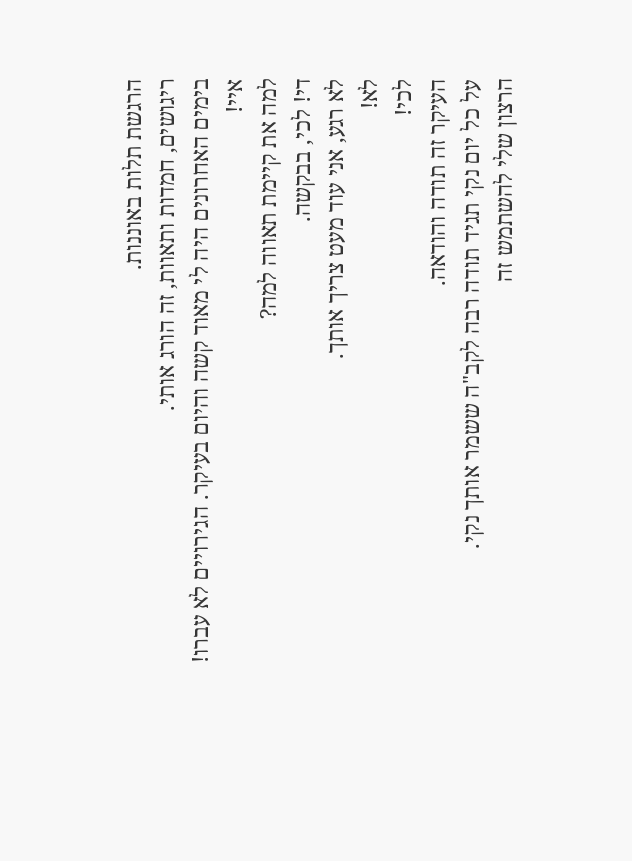הרגשת תלות באוננות.
ריגושים, חמדות ותאוות, זה הורג אותי.
בימים האחרונים היה לי מאוד קשה והיום בעיקר. הגירויים לא עברו!
איי!
למה את קיימת תאווה למה?
די! לכי, בבקשה.
לא רגע, אני עוד מעט צריך אותך.
לא!
לכי!
העיקר זה תודה והודאה.
על כל יום נקי תגיד תודה רבה לקב"ה ששמר אותך נקי.
הרצון שלי להשתמש זה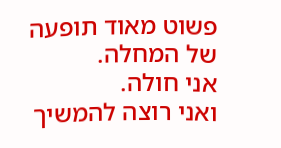פשוט מאוד תופעה של המחלה.
אני חולה.
ואני רוצה להמשיך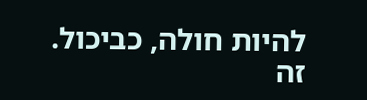להיות חולה, כביכול.
זה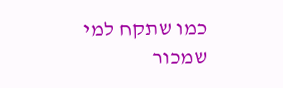כמו שתקח למי שמכור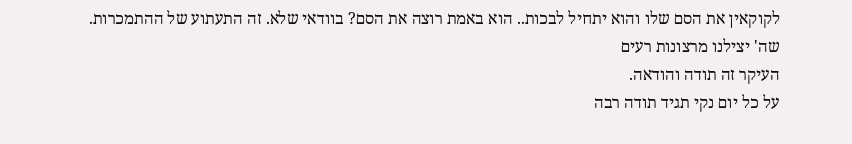לקוקאין את הסם שלו והוא יתחיל לבכות.. הוא באמת רוצה את הסם? בוודאי שלא. זה התעתוע של ההתמכרות.
שה' יצילנו מרצונות רעים
העיקר זה תודה והודאה.
על כל יום נקי תגיד תודה רבה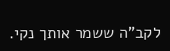לקב"ה ששמר אותך נקי.